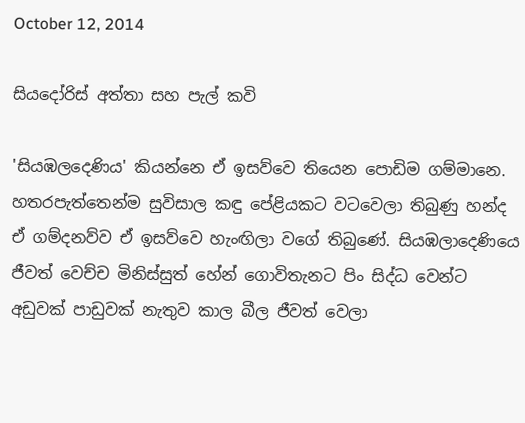October 12, 2014

සියදෝරිස් අත්තා සහ පැල් කවි

'සියඹලදෙණිය' කියන්නෙ ඒ ඉසව්වෙ තියෙන පොඩිම ගම්මානෙ. හතරපැත්තෙන්ම සුවිසාල කඳු පේළියකට වටවෙලා තිබුණු හන්ද ඒ ගම්දනව්ව ඒ ඉසව්වෙ හැංඟිලා වගේ තිබුණේ. සියඹලාදෙණියෙ ජීවත් වෙච්ච මිනිස්සුත් හේන් ගොවිතැනට පිං සිද්ධ වෙන්ට අඩුවක් පාඩුවක් නැතුව කාල බීල ජීවත් වෙලා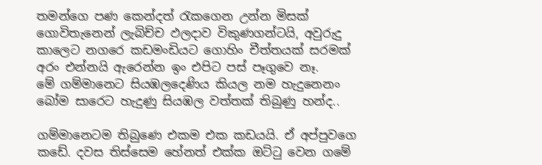තමන්ගෙ පණ කෙන්දත් රැකගෙන උන්න මිසක් ගොවිතැනෙන් ලැබිච්ච ඵලදාව විකුණගන්ටයි, අවුරුදු කාලෙට නගරෙ කඩමංඩියට ගොහිං චීත්තයක් සරමක් අරං එන්නයි ඇරෙන්න ඉං එපිට පස් පෑගුවෙ නෑ.
මේ ගම්මානෙට සියඹලදෙණිය කියල නම හැදුනෙනං බෝම සාරෙට හැදුණු සියඹල වත්තක් තිබුණු හන්ද..

ගම්මානෙටම තිබුණෙ එකම එක කඩයයි. ඒ අප්පුවගෙ කඩේ. දවස තිස්සෙම හේනත් එක්ක ඔට්ටු වෙන ගමේ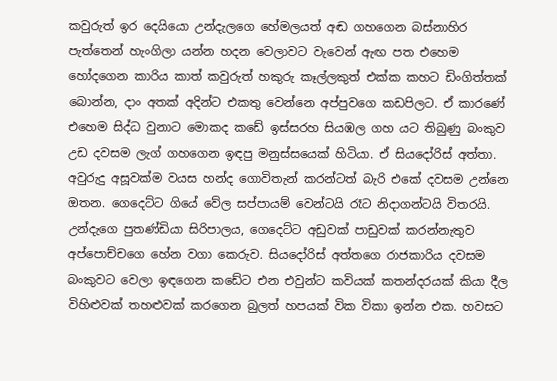කවුරුත් ඉර දෙයියො උන්දැලගෙ හේමලයත් අඬ ගහගෙන බස්නාහිර පැත්තෙන් හැංගිලා යන්න හදන වෙලාවට වැවෙන් ඇඟ පත එහෙම හෝදගෙන කාරිය කාත් කවුරුත් හකුරු කෑල්ලකුත් එක්ක කහට ඩිංගිත්තක් බොන්න, දාං අතක් අදින්ට එකතු වෙන්නෙ අප්පුවගෙ කඩපිලට. ඒ කාරණේ එහෙම සිද්ධ වුනාට මොකද කඩේ ඉස්සරහ සියඹල ගහ යට තිබුණු බංකුව උඩ දවසම ලැග් ගහගෙන ඉඳපු මනුස්සයෙක් හිටියා. ඒ සියදෝරිස් අත්තා. අවුරුදු අසූවක්ම වයස හන්ද ගොවිතැන් කරන්ටත් බැරි එකේ දවසම උන්නෙ ඔතන. ගෙදෙට්ට ගියේ වේල සප්පායම් වෙන්ටයි රෑට නිදාගන්ටයි විතරයි. උන්දැගෙ පුතණ්ඩියා සිරිපාලය, ගෙදෙට්ට අඩුවක් පාඩුවක් කරන්නැතුව අප්පොච්චගෙ හේන වගා කෙරුව. සියදෝරිස් අත්තගෙ රාජකාරිය දවසම බංකුවට වෙලා ඉඳගෙන කඩේට එන එවුන්ට කවියක් කතන්දරයක් කියා දීල විහිළුවක් තහළුවක් කරගෙන බුලත් හපයක් වික විකා ඉන්න එක. හවසට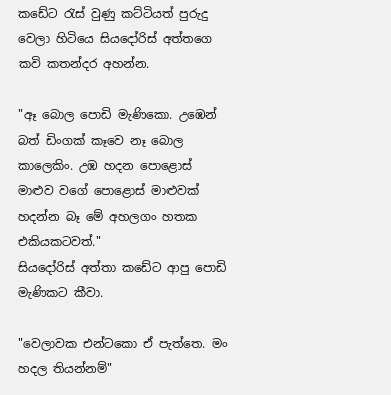කඩේට රැස් වුණු කට්ටියත් පුරුදු වෙලා හිටියෙ සියදෝරිස් අත්තගෙ කවි කතන්දර අහන්න.

"ඈ බොල පොඩි මැණිකො. උඹෙන් බත් ඩිංගක් කෑවෙ නෑ බොල කාලෙකිං. උඹ හදන පොළොස් මාළුව වගේ පොළොස් මාළුවක් හදන්න බෑ මේ අහලගං හතක එකියකටවත්."
සියදෝරිස් අත්තා කඩේට ආපු පොඩි මැණිකට කීවා.

"වෙලාවක එන්ටකො ඒ පැත්තෙ. මං හදල තියන්නම්"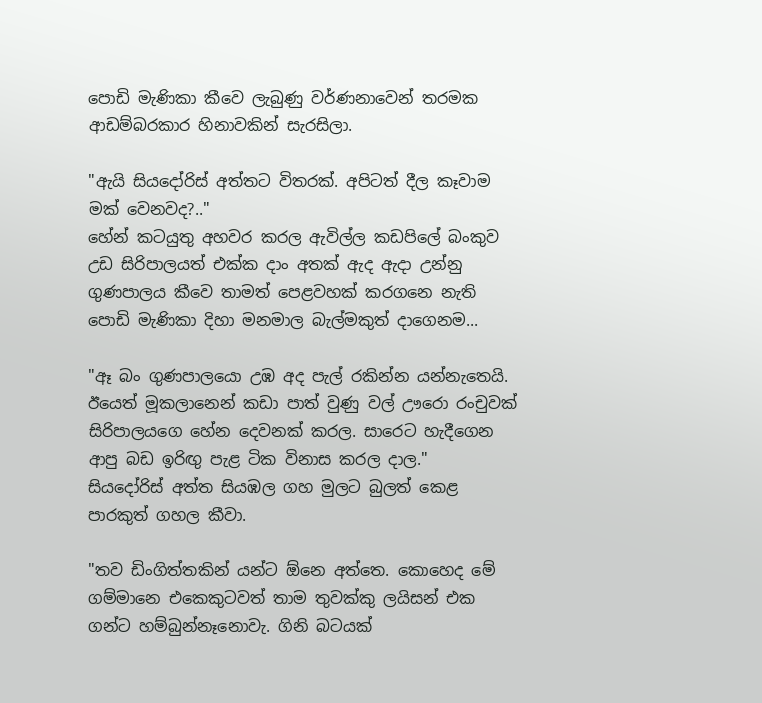පොඩි මැණිකා කීවෙ ලැබුණු වර්ණනාවෙන් තරමක ආඩම්බරකාර හිනාවකින් සැරසිලා.

"ඇයි සියදෝරිස් අත්තට විතරක්. අපිටත් දීල කෑවාම මක් වෙනවද?.."
හේන් කටයුතු අහවර කරල ඇවිල්ල කඩපිලේ බංකුව උඩ සිරිපාලයත් එක්ක දාං අතක් ඇද ඇදා උන්නු ගුණපාලය කීවෙ තාමත් පෙළවහක් කරගනෙ නැති පොඩි මැණිකා දිහා මනමාල බැල්මකුත් දාගෙනම...

"ඈ බං ගුණපාලයො උඹ අද පැල් රකින්න යන්නැතෙයි. ඊයෙත් මූකලානෙන් කඩා පාත් වුණු වල් ඌරො රංචුවක් සිරිපාලයගෙ හේන දෙවනක් කරල. සාරෙට හැදීගෙන ආපු බඩ ඉරිඟු පැළ ටික විනාස කරල දාල."
සියදෝරිස් අත්ත සියඹල ගහ මුලට බුලත් කෙළ පාරකුත් ගහල කීවා.

"තව ඩිංගිත්තකින් යන්ට ඕනෙ අත්තෙ. කොහෙද මේ ගම්මානෙ එකෙකුටවත් තාම තුවක්කු ලයිසන් එක ගන්ට හම්බුන්නෑනොවැ. ගිනි බටයක්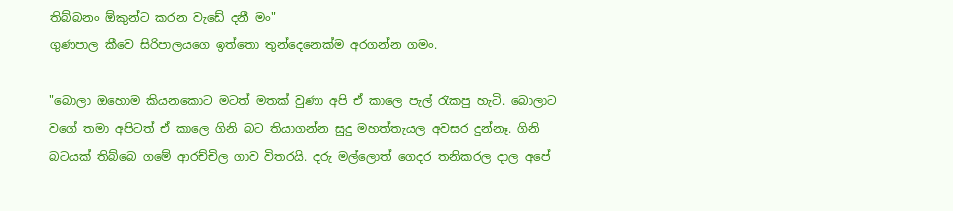තිබ්බනං ඕකුන්ට කරන වැඩේ දනී මං"
ගුණපාල කීවෙ සිරිපාලයගෙ ඉත්තො තුන්දෙනෙක්ම අරගන්න ගමං.

"බොලා ඔහොම කියනකොට මටත් මතක් වුණා අපි ඒ කාලෙ පැල් රැකපු හැටි. බොලාට වගේ තමා අපිටත් ඒ කාලෙ ගිනි බට තියාගන්න සුදු මහත්තැයල අවසර දුන්නෑ. ගිනි බටයක් තිබ්බෙ ගමේ ආරච්චිල ගාව විතරයි. දරු මල්ලොත් ගෙදර තනිකරල දාල අපේ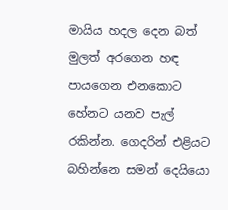මායිය හදල දෙන බත් මුලත් අරගෙන හඳ පායගෙන එනකොට හේනට යනව පැල් රකින්න. ගෙදරින් එළියට බහින්නෙ සමන් දෙයියො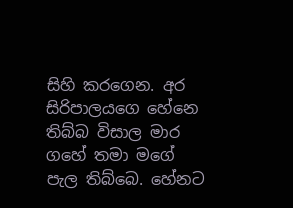සිහි කරගෙන. අර සිරිපාලයගෙ හේනෙ තිබ්බ විසාල මාර ගහේ තමා මගේ පැල තිබ්බෙ. හේනට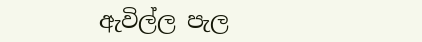ඇවිල්ල පැල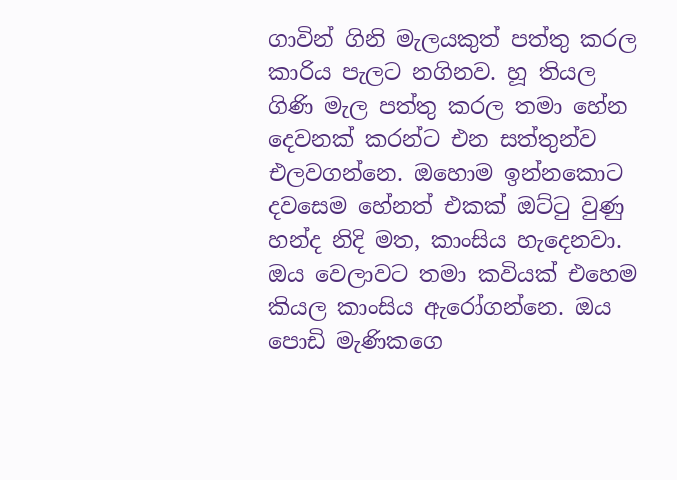ගාවින් ගිනි මැලයකුත් පත්තු කරල කාරිය පැලට නගිනව. හූ තියල ගිණි මැල පත්තු කරල තමා හේන දෙවනක් කරන්ට එන සත්තුන්ව එලවගන්නෙ. ඔහොම ඉන්නකොට දවසෙම හේනත් එකක් ඔට්ටු වුණු හන්ද නිදි මත, කාංසිය හැදෙනවා. ඔය වෙලාවට තමා කවියක් එහෙම කියල කාංසිය ඇරෝගන්නෙ. ඔය පොඩි මැණිකගෙ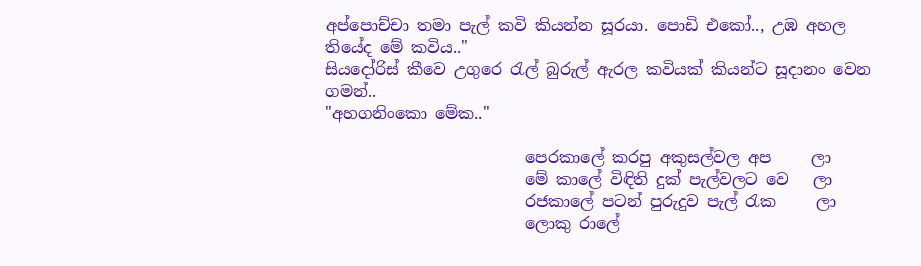අප්පොච්චා තමා පැල් කවි කියන්න සූරයා. පොඩි එකෝ.., උඹ අහල තියේද මේ කවිය.."
සියදෝරිස් කීවෙ උගුරෙ රැල් බුරුල් ඇරල කවියක් කියන්ට සූදානං වෙන ගමන්..
"අහගනිංකො මේක.."

                         පෙරකාලේ කරපු අකුසල්වල අප     ලා
                         මේ කාලේ විඳිති දුක් පැල්වලට වෙ   ලා
                         රජකාලේ පටන් පුරුදුව පැල් රැක     ලා
                         ලොකු රාලේ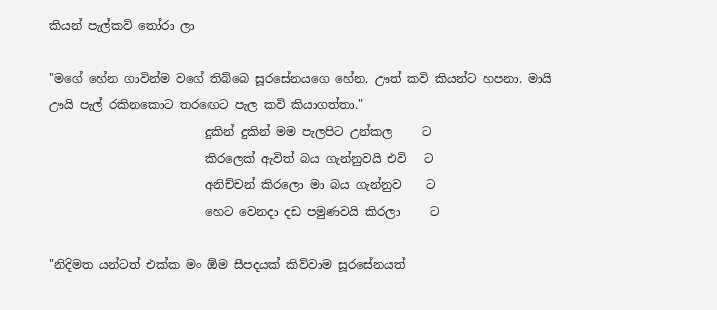කියන් පැල්කවි තෝරා ලා

"මගේ හේන ගාවින්ම වගේ තිබ්බෙ සූරසේනයගෙ හේන. ඌත් කවි කියන්ට හපනා. මායි ඌයි පැල් රකිනකොට තරඟෙට පැල කවි කියාගත්තා."
                          දුකින් දුකින් මම පැලපිට උන්කල     ට
                          කිරලෙක් ඇවිත් බය ගැන්නුවයි එවි   ට
                          අනිච්චන් කිරලො මා බය ගැන්නුව    ට
                          හෙට වෙනදා දඩ පමුණවයි කිරලා     ට

"නිදිමත යන්ටත් එක්ක මං ඕම සීපදයක් කිව්වාම සූරසේනයත්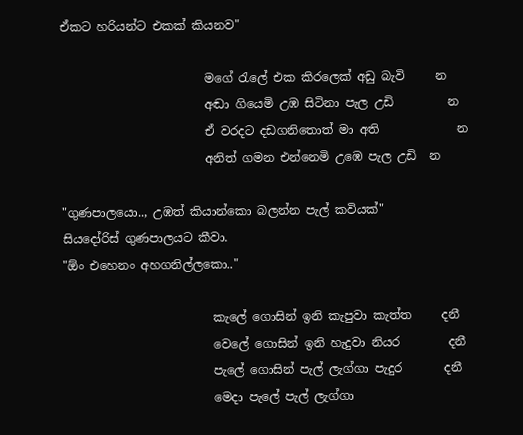ඒකට හරියන්ට එකක් කියනව"

                        මගේ රැලේ එක කිරලෙක් අඩු බැවි     න
                        අඬා ගියෙමි උඹ සිටිනා පැල උඩි         න
                        ඒ වරදට දඩගනිතොත් මා අති             න
                        අනිත් ගමන එන්නෙමි උඹෙ පැල උඩි  න

"ගුණපාලයො.., උඹත් කියාන්කො බලන්න පැල් කවියක්"
සියදෝරිස් ගුණපාලයට කීවා.
"ඕං එහෙනං අහගනිල්ලකො.."

                         කැලේ ගොසින් ඉනි කැපුවා කැත්ත     දනී
                         වෙලේ ගොසින් ඉනි හැදුවා නියර        දනී
                         පැලේ ගොසින් පැල් ලැග්ගා පැදුර       දනී
                         මෙදා පැලේ පැල් ලැග්ගා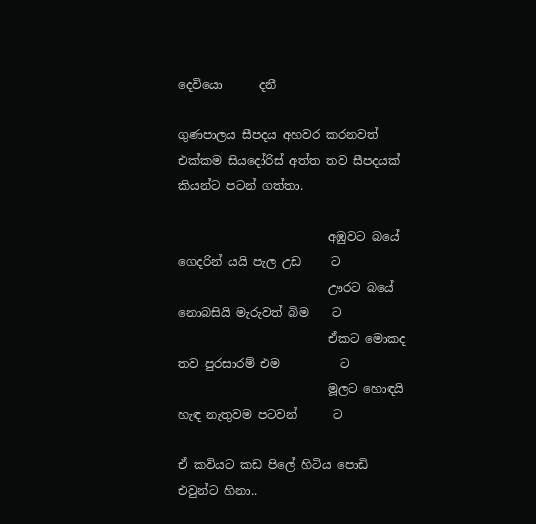දෙවියො      දනී

ගුණපාලය සීපදය අහවර කරනවත් එක්කම සියදෝරිස් අත්ත තව සීපදයක් කියන්ට පටන් ගත්තා.

                         අඹුවට බයේ ගෙදරින් යයි පැල උඩ     ට
                         ඌරට බයේ නොබසියි මැරුවත් බිම    ට
                         ඒකට මොකද තව පුරසාරම් එම          ට
                         මූලට හොඳයි හැඳ නැතුවම පටවන්      ට

ඒ කවියට කඩ පිලේ හිටිය පොඩි එවුන්ට හිනා..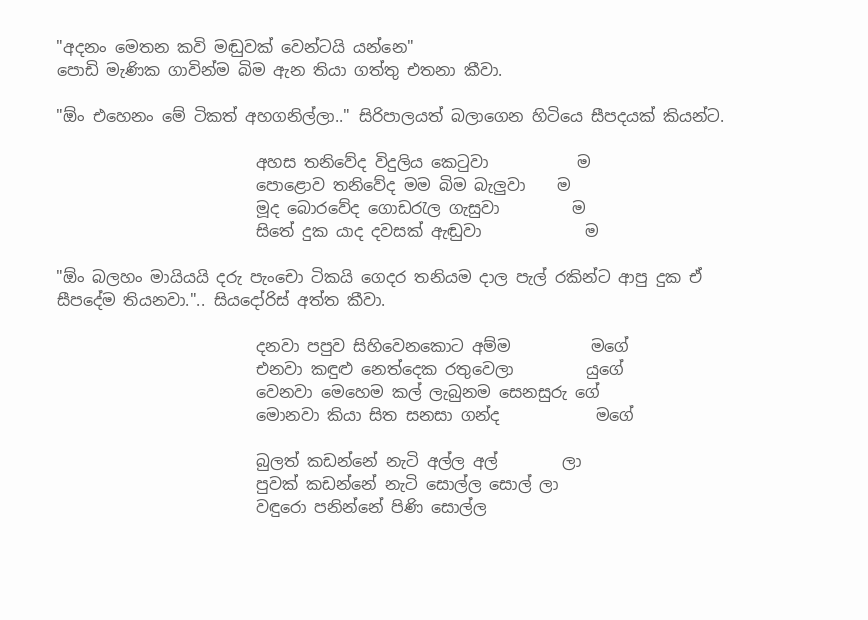"අදනං මෙතන කවි මඬුවක් වෙන්ටයි යන්නෙ"
පොඩි මැණික ගාවින්ම බිම ඇන තියා ගත්තු එතනා කීවා.

"ඕං එහෙනං මේ ටිකත් අහගනිල්ලා.." සිරිපාලයත් බලාගෙන හිටියෙ සීපදයක් කියන්ට.

                         අහස තනිවේද විදුලිය කෙටුවා           ම
                         පොළොව තනිවේද මම බිම බැලුවා    ම
                         මූද බොරවේද ගොඩරැල ගැසුවා         ම
                         සිතේ දුක යාද දවසක් ඇඬුවා             ම

"ඕං බලහං මායියයි දරු පැංචො ටිකයි ගෙදර තනියම දාල පැල් රකින්ට ආපු දුක ඒ සීපදේම තියනවා.".. සියදෝරිස් අත්ත කීවා.

                         දනවා පපුව සිහිවෙනකොට අම්ම          මගේ
                         එනවා කඳුළු නෙත්දෙක රතුවෙලා         යුගේ
                         වෙනවා මෙහෙම කල් ලැබුනම සෙනසුරු ගේ
                         මොනවා කියා සිත සනසා ගන්ද            මගේ

                         බුලත් කඩන්නේ නැටි අල්ල අල්        ලා
                         පුවක් කඩන්නේ නැටි සොල්ල සොල් ලා
                         වඳුරො පනින්නේ පිණි සොල්ල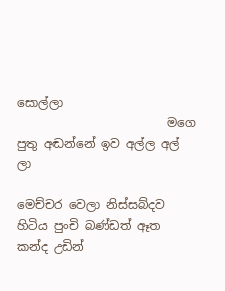සොල්ලා
                         මගෙ පුතු අඬන්නේ ඉව අල්ල අල්      ලා

මෙච්චර වෙලා නිස්සබ්දව හිටිය පුංචි බණ්ඩත් ඈත කන්ද උඩින්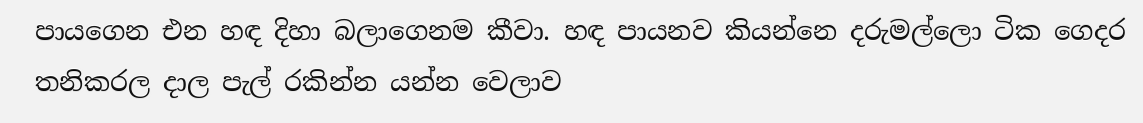පායගෙන එන හඳ දිහා බලාගෙනම කීවා. හඳ පායනව කියන්නෙ දරුමල්ලො ටික ගෙදර තනිකරල දාල පැල් රකින්න යන්න වෙලාව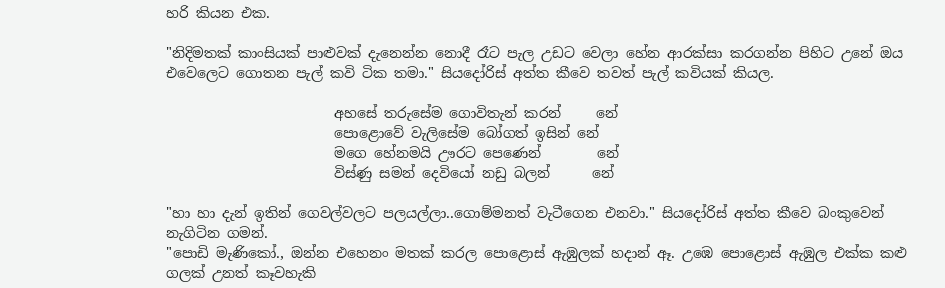හරි කියන එක.

"නිදිමතක් කාංසියක් පාළුවක් දැනෙන්න නොදී රෑට පැල උඩට වෙලා හේන ආරක්සා කරගන්න පිහිට උනේ ඔය එවෙලෙට ගොතන පැල් කවි ටික තමා." සියදෝරිස් අත්ත කීවෙ තවත් පැල් කවියක් කියල.

                        අහසේ තරුසේම ගොවිතැන් කරන්     නේ
                        පොළොවේ වැලිසේම බෝගත් ඉසින් නේ
                        මගෙ හේනමයි ඌරට පෙණෙන්        නේ
                        විස්ණු සමන් දෙවියෝ නඩු බලන්      නේ

"හා හා දැන් ඉතින් ගෙවල්වලට පලයල්ලා..ගොම්මනත් වැටීගෙන එනවා." සියදෝරිස් අත්ත කීවෙ බංකුවෙන් නැගිටින ගමන්.
"පොඩි මැණිකෝ., ඔන්න එහෙනං මතක් කරල පොළොස් ඇඹුලක් හදාන් ඈ. උඹෙ පොළොස් ඇඹුල එක්ක කළු ගලක් උනත් කෑවහැකි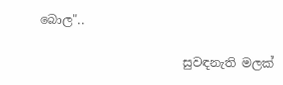බොල"..

                        සුවඳනැති මලක්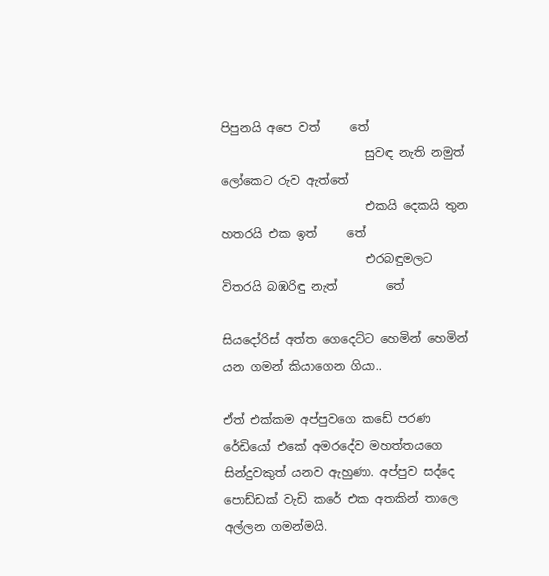පිපුනයි අපෙ වත්     තේ
                        සුවඳ නැති නමුත් ලෝකෙට රුව ඇත්තේ
                        එකයි දෙකයි තුන හතරයි එක ඉත්     තේ
                        එරබඳුමලට විතරයි බඹරිඳු නැත්        තේ

සියදෝරිස් අත්ත ගෙදෙට්ට හෙමින් හෙමින් යන ගමන් කියාගෙන ගියා..

ඒත් එක්කම අප්පුවගෙ කඩේ පරණ රේඩියෝ එකේ අමරදේව මහත්තයගෙ සින්දුවකුත් යනව ඇහුණා. අප්පුව සද්දෙ පොඩ්ඩක් වැඩි කරේ එක අතකින් තාලෙ අල්ලන ගමන්මයි.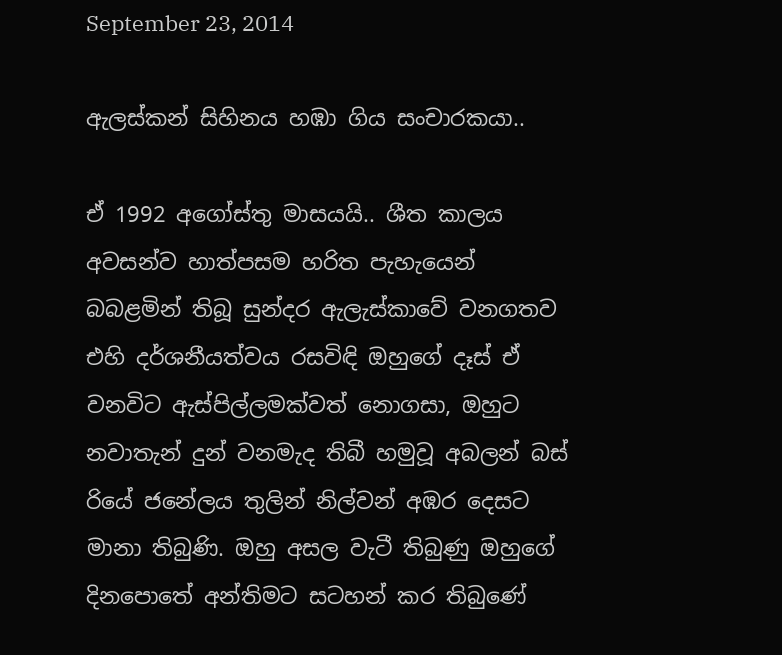September 23, 2014

ඇලස්කන් සිහිනය හඹා ගිය සංචාරකයා..

ඒ 1992 අගෝස්තු මාසයයි.. ශීත කාලය අවසන්ව හාත්පසම හරිත පැහැයෙන් බබළමින් තිබූ සුන්දර ඇලැස්කාවේ වනගතව එහි දර්ශනීයත්වය රසවිඳි ඔහුගේ දෑස් ඒ වනවිට ඇස්පිල්ලමක්වත් නොගසා, ඔහුට නවාතැන් දුන් වනමැද තිබී හමුවූ අබලන් බස් රියේ ජනේලය තුලින් නිල්වන් අඹර දෙසට මානා තිබුණි. ඔහු අසල වැටී තිබුණු ඔහුගේ දිනපොතේ අන්තිමට සටහන් කර තිබුණේ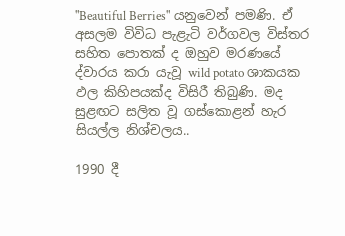"Beautiful Berries" යනුවෙන් පමණි. ඒ අසලම විවිධ පැළැටි වර්ගවල විස්තර සහිත පොතක් ද ඔහුව මරණයේ ද්වාරය කරා යැවූ wild potato ශාකයක ඵල කිහිපයක්ද විසිරී තිබුණි. මද සුළඟට සලිත වූ ගස්කොළන් හැර සියල්ල නිශ්චලය..

1990 දී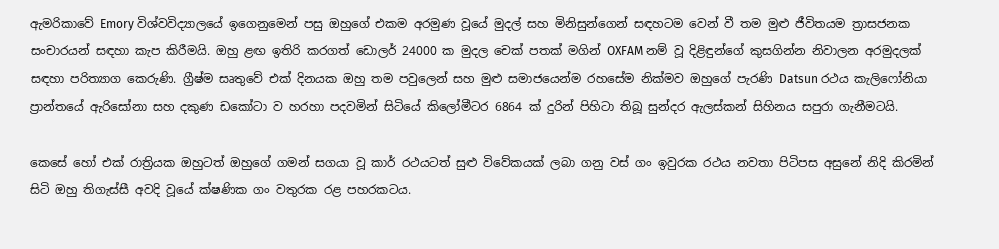ඇමරිකාවේ Emory විශ්වවිද්‍යාලයේ ඉගෙනුමෙන් පසු ඔහුගේ එකම අරමුණ වූයේ මුදල් සහ මිනිසුන්ගෙන් සඳහටම වෙන් වී තම මුළු ජීවිතයම ත්‍රාසජනක සංචාරයන් සඳහා කැප කිරීමයි. ඔහු ළඟ ඉතිරි කරගත් ඩොලර් 24000 ක මුදල චෙක් පතක් මගින් OXFAM නම් වූ දිළිඳුන්ගේ කුසගින්න නිවාලන අරමුදලක් සඳහා පරිත්‍යාග කෙරුණි. ග්‍රීෂ්ම සෘතුවේ එක් දිනයක ඔහු තම පවුලෙන් සහ මුළු සමාජයෙන්ම රහසේම නික්මව ඔහුගේ පැරණි Datsun රථය කැලිෆෝනියා ප්‍රාන්තයේ ඇරිසෝනා සහ දකුණ ඩකෝටා ව හරහා පදවමින් සිටියේ කිලෝමීටර 6864 ක් දුරින් පිහිටා තිබූ සුන්දර ඇලස්කන් සිහිනය සපුරා ගැනීමටයි.

කෙසේ හෝ එක් රාත්‍රියක ඔහුටත් ඔහුගේ ගමන් සගයා වූ කාර් රථයටත් සුළු විවේකයක් ලබා ගනු වස් ගං ඉවුරක රථය නවතා පිටිපස අසුනේ නිදි කිරමින් සිටි ඔහු තිගැස්සී අවදි වූයේ ක්ෂණික ගං වතුරක රළ පහරකටය.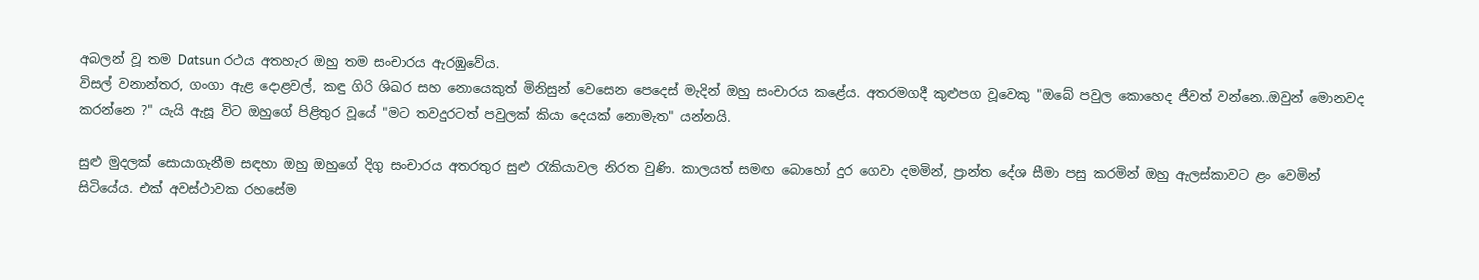අබලන් වූ තම Datsun රථය අතහැර ඔහු තම සංචාරය ඇරඹුවේය.
විසල් වනාන්තර, ගංගා ඇළ දොළවල්, කඳු ගිරි ශිඛර සහ නොයෙකුත් මිනිසුන් වෙසෙන පෙදෙස් මැදින් ඔහු සංචාරය කළේය. අතරමගදී කුළුපග වූවෙකු "ඔබේ පවුල කොහෙද ජීවත් වන්නෙ..ඔවුන් මොනවද කරන්නෙ ?" යැයි ඇසූ විට ඔහුගේ පිළිතුර වූයේ "මට තවදුරටත් පවුලක් කියා දෙයක් නොමැත" යන්නයි.

සුළු මුදලක් සොයාගැනීම සඳහා ඔහු ඔහුගේ දිගු සංචාරය අතරතුර සුළු රැකියාවල නිරත වුණි. කාලයත් සමඟ බොහෝ දුර ගෙවා දමමින්, ප්‍රාන්ත දේශ සීමා පසු කරමින් ඔහු ඇලස්කාවට ළං වෙමින් සිටියේය. එක් අවස්ථාවක රහසේම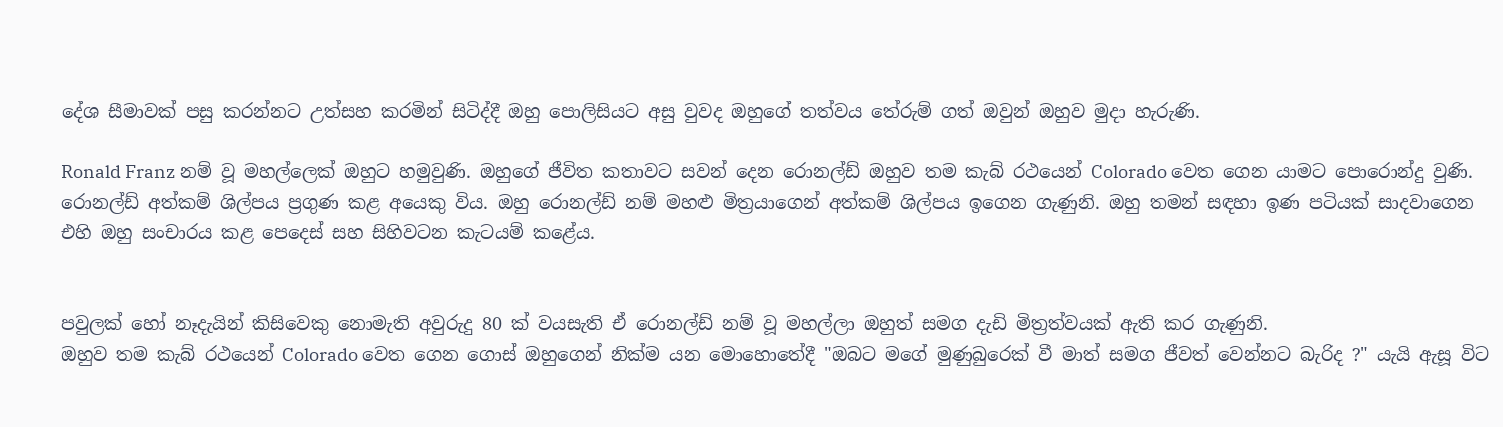දේශ සීමාවක් පසු කරන්නට උත්සහ කරමින් සිටිද්දී ඔහු පොලිසියට අසු වුවද ඔහුගේ තත්වය තේරුම් ගත් ඔවුන් ඔහුව මුදා හැරුණි.

Ronald Franz නම් වූ මහල්ලෙක් ඔහුට හමුවුණි. ඔහුගේ ජීවිත කතාවට සවන් දෙන රොනල්ඩ් ඔහුව තම කැබ් රථයෙන් Colorado වෙත ගෙන යාමට පොරොන්දු වුණි. රොනල්ඩ් අත්කම් ශිල්පය ප්‍රගුණ කළ අයෙකු විය. ඔහු රොනල්ඩ් නම් මහළු මිත්‍රයාගෙන් අත්කම් ශිල්පය ඉගෙන ගැණුනි. ඔහු තමන් සඳහා ඉණ පටියක් සාදවාගෙන එහි ඔහු සංචාරය කළ පෙදෙස් සහ සිහිවටන කැටයම් කළේය.


පවුලක් හෝ නෑදැයින් කිසිවෙකු නොමැති අවුරුදු 80 ක් වයසැති ඒ රොනල්ඩ් නම් වූ මහල්ලා ඔහුත් සමග දැඩි මිත්‍රත්වයක් ඇති කර ගැණුනි.
ඔහුව තම කැබ් රථයෙන් Colorado වෙත ගෙන ගොස් ඔහුගෙන් නික්ම යන මොහොතේදී "ඔබට මගේ මුණුබුරෙක් වී මාත් සමග ජීවත් වෙන්නට බැරිද ?" යැයි ඇසූ විට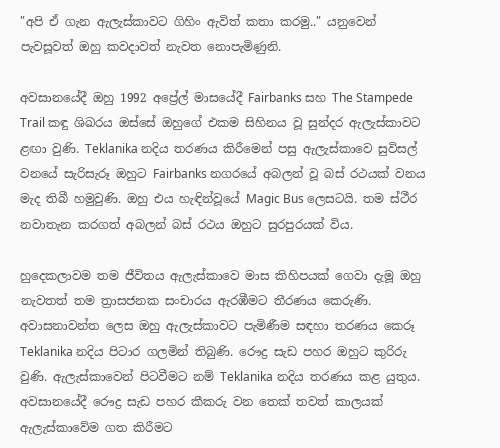"අපි ඒ ගැන ඇලැස්කාවට ගිහිං ඇවිත් කතා කරමු.." යනුවෙන් පැවසූවත් ඔහු කවදාවත් නැවත නොපැමිණුනි.

අවසානයේදී ඔහු 1992 අප්‍රේල් මාසයේදී Fairbanks සහ The Stampede Trail කඳු ශිඛරය ඔස්සේ ඔහුගේ එකම සිහිනය වූ සුන්දර ඇලැස්කාවට ළඟා වුණි. Teklanika නදිය තරණය කිරීමෙන් පසු ඇලැස්කාවෙ සුවිසල් වනයේ සැරිසැරූ ඔහුට Fairbanks නගරයේ අබලන් වූ බස් රථයක් වනය මැද තිබී හමුවුණි. ඔහු එය හැඳින්වූයේ Magic Bus ලෙසටයි. තම ස්ථීර නවාතැන කරගත් අබලන් බස් රථය ඔහුට සුරපුරයක් විය.

හුදෙකලාවම තම ජීවිතය ඇලැස්කාවෙ මාස කිහිපයක් ගෙවා දැමූ ඔහු නැවතත් තම ත්‍රාසජනක සංචාරය ඇරඹීමට තීරණය කෙරුණි. අවාසනාවන්ත ලෙස ඔහු ඇලැස්කාවට පැමිණීම සඳහා තරණය කෙරූ Teklanika නදිය පිටාර ගලමින් තිබුණි. රෞද්‍ර සැඩ පහර ඔහුට කුරිරු වුණි. ඇලැස්කාවෙන් පිටවීමට නම් Teklanika නදිය තරණය කළ යුතුය. අවසානයේදී රෞද්‍ර සැඩ පහර කීකරු වන තෙක් තවත් කාලයක් ඇලැස්කාවේම ගත කිරීමට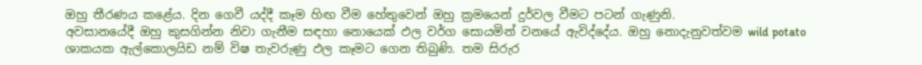ඔහු තීරණය කළේය. දින ගෙවී යද්දී කෑම හිඟ වීම හේතුවෙන් ඔහු ක්‍රමයෙන් දුර්වල වීමට පටන් ගැණුනි.
අවසානයේදී ඔහු කුසගින්න නිවා ගැනීම සඳහා නොයෙක් ඵල වර්ග සොයමින් වනයේ ඇවිද්දේය. ඔහු නොදැනුවත්වම wild potato ශාකයක ඇල්කොලයිඩ නම් විෂ තැවරුණු ඵල කෑමට ගෙන තිබුණි. තම සිරුර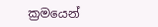ක්‍රමයෙන්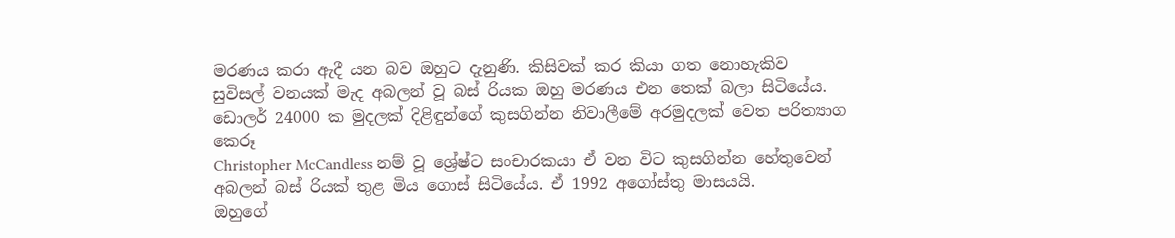මරණය කරා ඇදී යන බව ඔහුට දැනුණි. කිසිවක් කර කියා ගත නොහැකිව සුවිසල් වනයක් මැද අබලන් වූ බස් රියක ඔහු මරණය එන තෙක් බලා සිටියේය. ඩොලර් 24000 ක මුදලක් දිළිඳුන්ගේ කුසගින්න නිවාලීමේ අරමුදලක් වෙත පරිත්‍යාග කෙරූ
Christopher McCandless නම් වූ ශ්‍රේෂ්ට සංචාරකයා ඒ වන විට කුසගින්න හේතුවෙන් අබලන් බස් රියක් තුළ මිය ගොස් සිටියේය. ඒ 1992 අගෝස්තු මාසයයි.
ඔහුගේ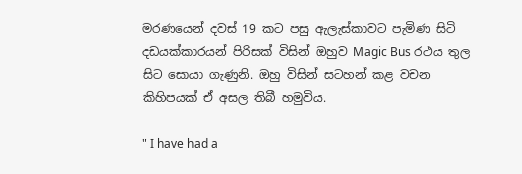මරණයෙන් දවස් 19 කට පසු ඇලැස්කාවට පැමිණ සිටි දඩයක්කාරයන් පිරිසක් විසින් ඔහුව Magic Bus රථය තුල සිට සොයා ගැණුනි. ඔහු විසින් සටහන් කළ වචන කිහිපයක් ඒ අසල තිබී හමුවිය.

" I have had a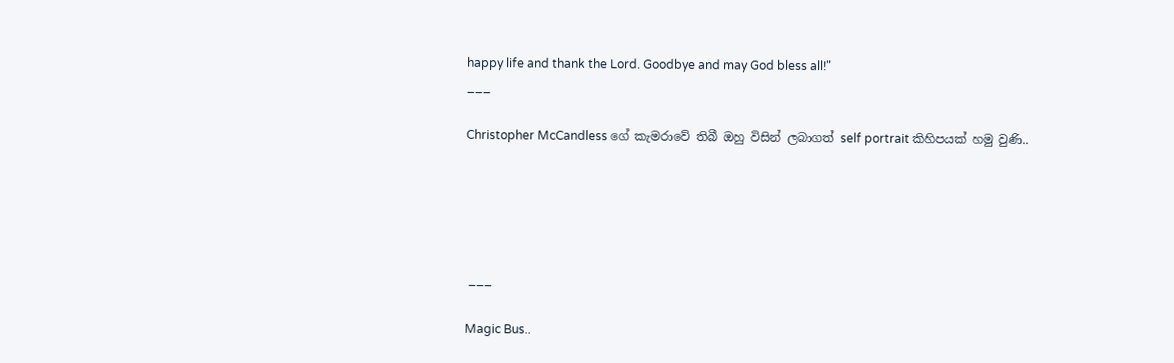happy life and thank the Lord. Goodbye and may God bless all!"
___

Christopher McCandless ගේ කැමරාවේ තිබී ඔහු විසින් ලබාගත් self portrait කිහිපයක් හමු වුණි..





 ___

Magic Bus..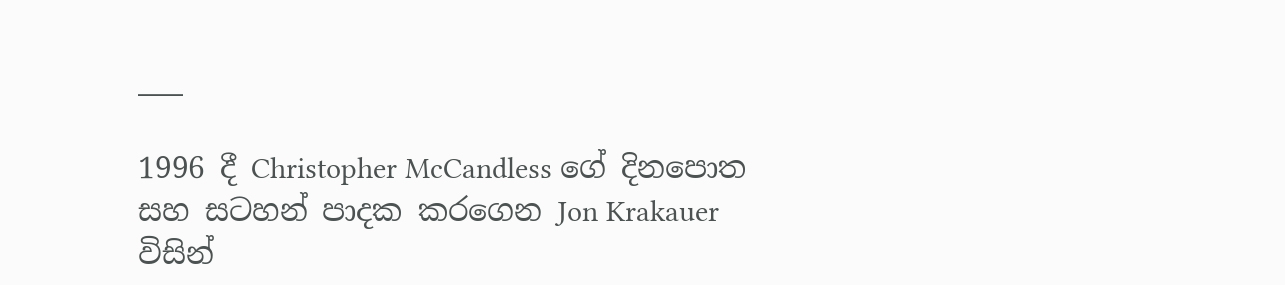___

1996 දී Christopher McCandless ගේ දිනපොත සහ සටහන් පාදක කරගෙන Jon Krakauer විසින්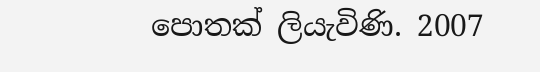පොතක් ලියැවිණි. 2007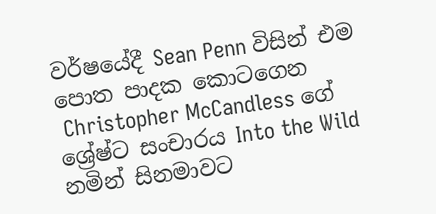වර්ෂයේදී Sean Penn විසින් එම පොත පාදක කොටගෙන
 Christopher McCandless ගේ ශ්‍රේෂ්ට සංචාරය Into the Wild නමින් සිනමාවට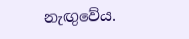නැඟුවේය.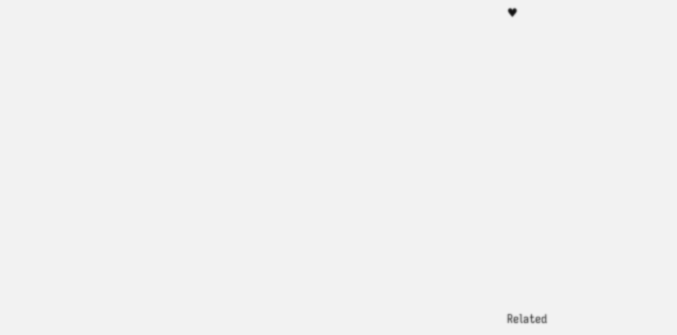♥














Related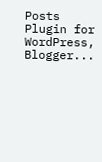Posts Plugin for WordPress, Blogger...